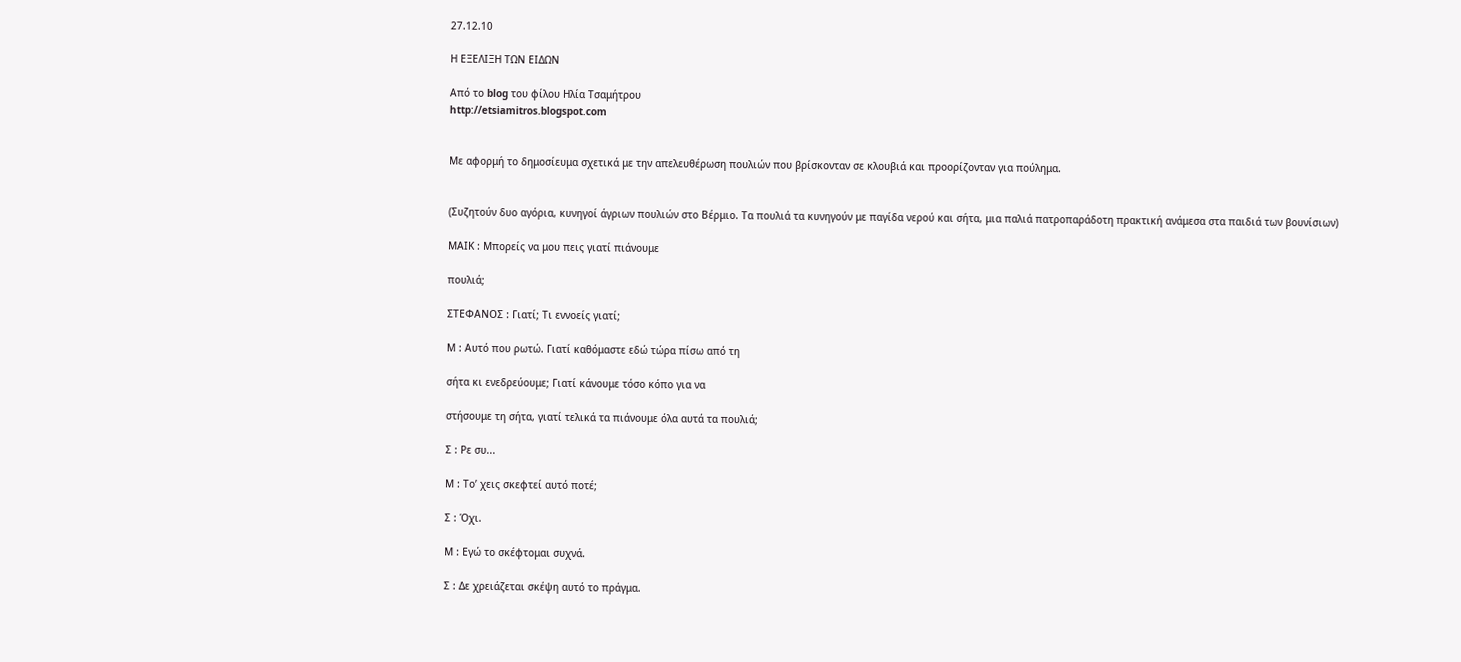27.12.10

Η ΕΞΕΛΙΞΗ ΤΩΝ ΕΙΔΩΝ

Από το blog του φίλου Ηλία Τσαμήτρου
http://etsiamitros.blogspot.com


Με αφορμή το δημοσίευμα σχετικά με την απελευθέρωση πουλιών που βρίσκονταν σε κλουβιά και προορίζονταν για πούλημα.


(Συζητούν δυο αγόρια, κυνηγοί άγριων πουλιών στο Βέρμιο. Τα πουλιά τα κυνηγούν με παγίδα νερού και σήτα, μια παλιά πατροπαράδοτη πρακτική ανάμεσα στα παιδιά των βουνίσιων)

ΜΑΙΚ : Μπορείς να μου πεις γιατί πιάνουμε

πουλιά;

ΣΤΕΦΑΝΟΣ : Γιατί; Τι εννοείς γιατί;

Μ : Αυτό που ρωτώ. Γιατί καθόμαστε εδώ τώρα πίσω από τη

σήτα κι ενεδρεύουμε; Γιατί κάνουμε τόσο κόπο για να

στήσουμε τη σήτα, γιατί τελικά τα πιάνουμε όλα αυτά τα πουλιά;

Σ : Ρε συ...

Μ : Το’ χεις σκεφτεί αυτό ποτέ;

Σ : Όχι.

Μ : Εγώ το σκέφτομαι συχνά.

Σ : Δε χρειάζεται σκέψη αυτό το πράγμα.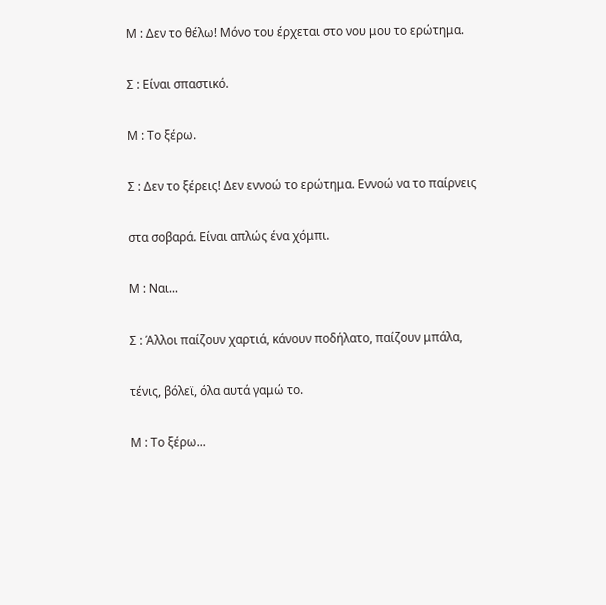Μ : Δεν το θέλω! Μόνο του έρχεται στο νου μου το ερώτημα.

Σ : Είναι σπαστικό.

Μ : Το ξέρω.

Σ : Δεν το ξέρεις! Δεν εννοώ το ερώτημα. Εννοώ να το παίρνεις

στα σοβαρά. Είναι απλώς ένα χόμπι.

Μ : Ναι...

Σ : Άλλοι παίζουν χαρτιά, κάνουν ποδήλατο, παίζουν μπάλα,

τένις, βόλεϊ, όλα αυτά γαμώ το.

Μ : Το ξέρω...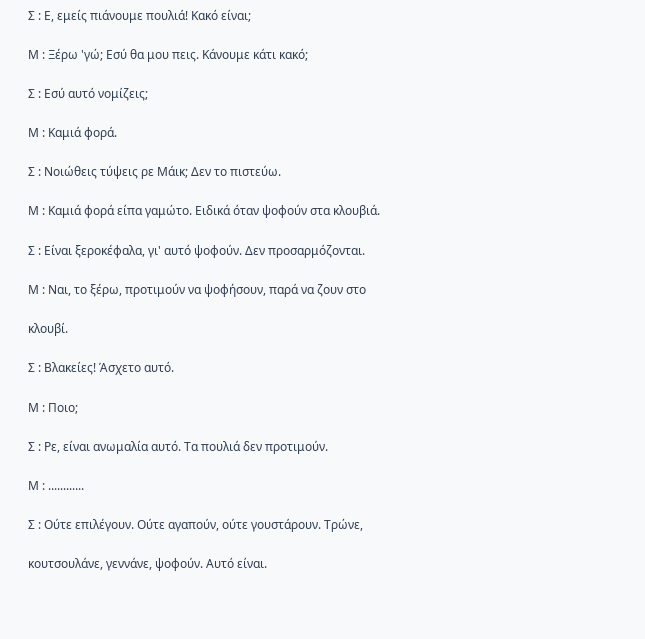Σ : Ε, εμείς πιάνουμε πουλιά! Κακό είναι;

Μ : Ξέρω 'γώ; Εσύ θα μου πεις. Κάνουμε κάτι κακό;

Σ : Εσύ αυτό νομίζεις;

Μ : Καμιά φορά.

Σ : Νοιώθεις τύψεις ρε Μάικ; Δεν το πιστεύω.

Μ : Καμιά φορά είπα γαμώτο. Ειδικά όταν ψοφούν στα κλουβιά.

Σ : Είναι ξεροκέφαλα, γι' αυτό ψοφούν. Δεν προσαρμόζονται.

Μ : Ναι, το ξέρω, προτιμούν να ψοφήσουν, παρά να ζουν στο

κλουβί.

Σ : Βλακείες! Άσχετο αυτό.

Μ : Ποιο;

Σ : Ρε, είναι ανωμαλία αυτό. Τα πουλιά δεν προτιμούν.

Μ : ............

Σ : Ούτε επιλέγουν. Ούτε αγαπούν, ούτε γουστάρουν. Τρώνε,

κουτσουλάνε, γεννάνε, ψοφούν. Αυτό είναι.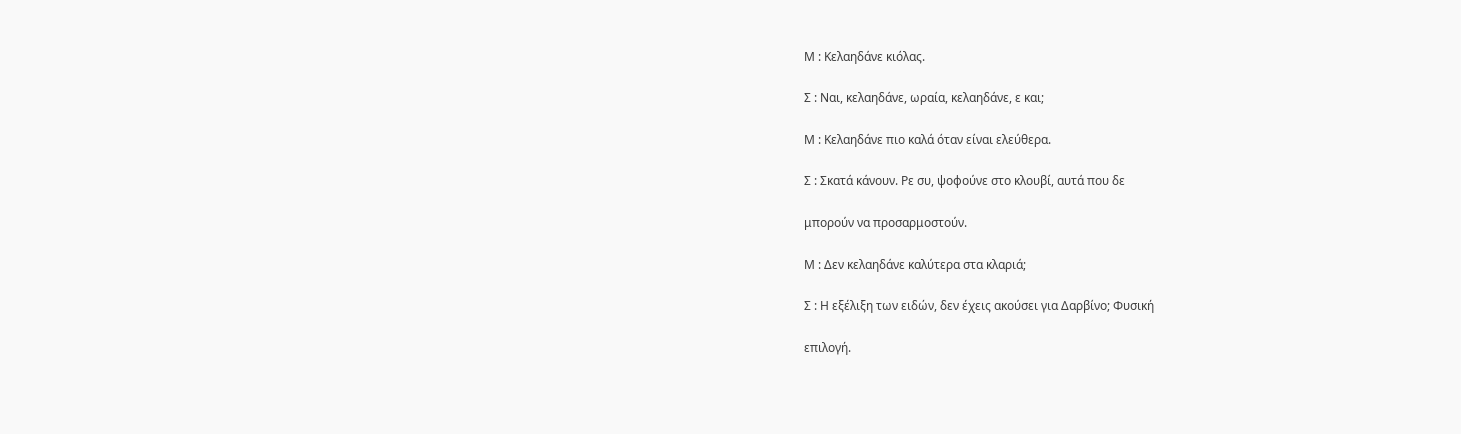Μ : Κελαηδάνε κιόλας.

Σ : Ναι, κελαηδάνε, ωραία, κελαηδάνε, ε και;

Μ : Κελαηδάνε πιο καλά όταν είναι ελεύθερα.

Σ : Σκατά κάνουν. Ρε συ, ψοφούνε στο κλουβί, αυτά που δε

μπορούν να προσαρμοστούν.

Μ : Δεν κελαηδάνε καλύτερα στα κλαριά;

Σ : Η εξέλιξη των ειδών, δεν έχεις ακούσει για Δαρβίνο; Φυσική

επιλογή.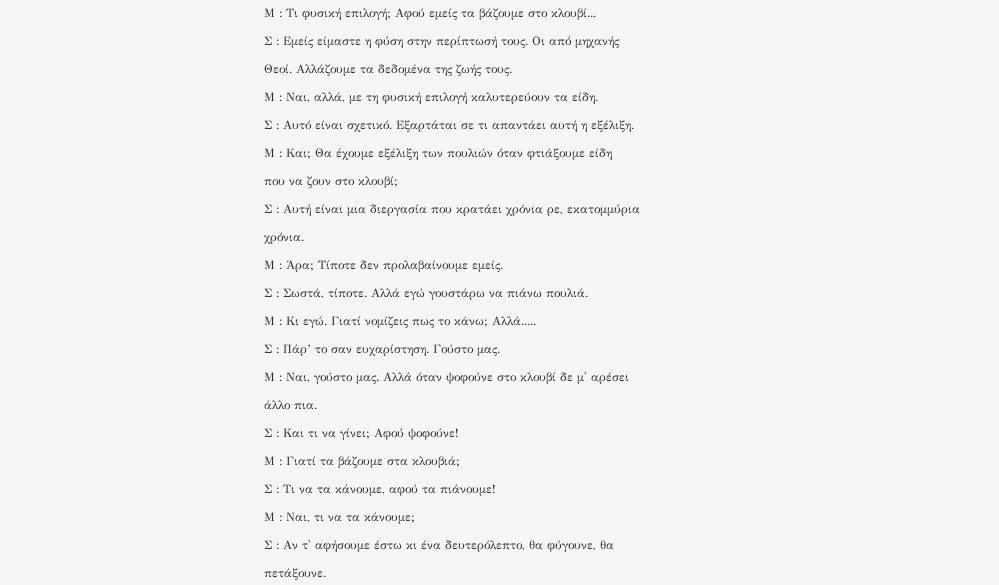Μ : Τι φυσική επιλογή; Αφού εμείς τα βάζουμε στο κλουβί...

Σ : Εμείς είμαστε η φύση στην περίπτωσή τους. Οι από μηχανής

Θεοί. Αλλάζουμε τα δεδομένα της ζωής τους.

Μ : Ναι, αλλά, με τη φυσική επιλογή καλυτερεύουν τα είδη.

Σ : Αυτό είναι σχετικό. Εξαρτάται σε τι απαντάει αυτή η εξέλιξη.

Μ : Και; Θα έχουμε εξέλιξη των πουλιών όταν φτιάξουμε είδη

που να ζουν στο κλουβί;

Σ : Αυτή είναι μια διεργασία που κρατάει χρόνια ρε, εκατομμύρια

χρόνια.

Μ : Άρα; Τίποτε δεν προλαβαίνουμε εμείς.

Σ : Σωστά, τίποτε. Αλλά εγώ γουστάρω να πιάνω πουλιά.

Μ : Κι εγώ. Γιατί νομίζεις πως το κάνω; Αλλά.....

Σ : Πάρ’ το σαν ευχαρίστηση. Γούστο μας.

Μ : Ναι, γούστο μας. Αλλά όταν ψοφούνε στο κλουβί δε μ' αρέσει

άλλο πια.

Σ : Και τι να γίνει; Αφού ψοφούνε!

Μ : Γιατί τα βάζουμε στα κλουβιά;

Σ : Τι να τα κάνουμε, αφού τα πιάνουμε!

Μ : Ναι, τι να τα κάνουμε;

Σ : Αν τ' αφήσουμε έστω κι ένα δευτερόλεπτο, θα φύγουνε, θα

πετάξουνε.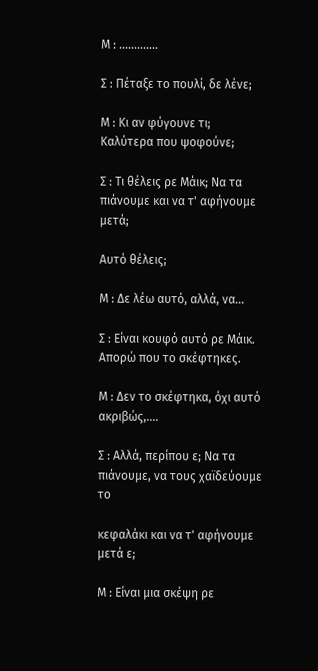Μ : .............

Σ : Πέταξε το πουλί, δε λένε;

Μ : Κι αν φύγουνε τι; Καλύτερα που ψοφούνε;

Σ : Τι θέλεις ρε Μάικ; Να τα πιάνουμε και να τ' αφήνουμε μετά;

Αυτό θέλεις;

Μ : Δε λέω αυτό, αλλά, να...

Σ : Είναι κουφό αυτό ρε Μάικ. Απορώ που το σκέφτηκες.

Μ : Δεν το σκέφτηκα, όχι αυτό ακριβώς,....

Σ : Αλλά, περίπου ε; Να τα πιάνουμε, να τους χαϊδεύουμε το

κεφαλάκι και να τ' αφήνουμε μετά ε;

Μ : Είναι μια σκέψη ρε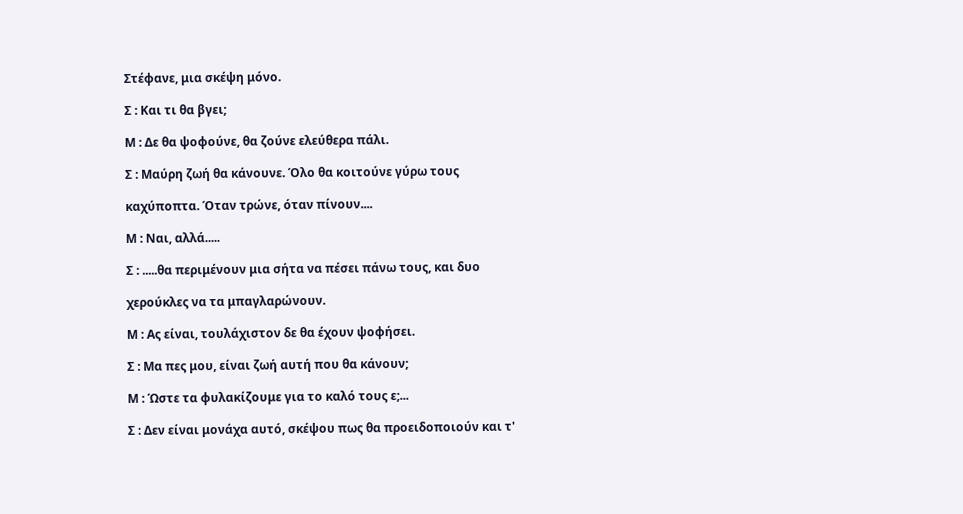Στέφανε, μια σκέψη μόνο.

Σ : Και τι θα βγει;

Μ : Δε θα ψοφούνε, θα ζούνε ελεύθερα πάλι.

Σ : Μαύρη ζωή θα κάνουνε. Όλο θα κοιτούνε γύρω τους

καχύποπτα. Όταν τρώνε, όταν πίνουν....

Μ : Ναι, αλλά.....

Σ : .....θα περιμένουν μια σήτα να πέσει πάνω τους, και δυο

χερούκλες να τα μπαγλαρώνουν.

Μ : Ας είναι, τουλάχιστον δε θα έχουν ψοφήσει.

Σ : Μα πες μου, είναι ζωή αυτή που θα κάνουν;

Μ : Ώστε τα φυλακίζουμε για το καλό τους ε;...

Σ : Δεν είναι μονάχα αυτό, σκέψου πως θα προειδοποιούν και τ'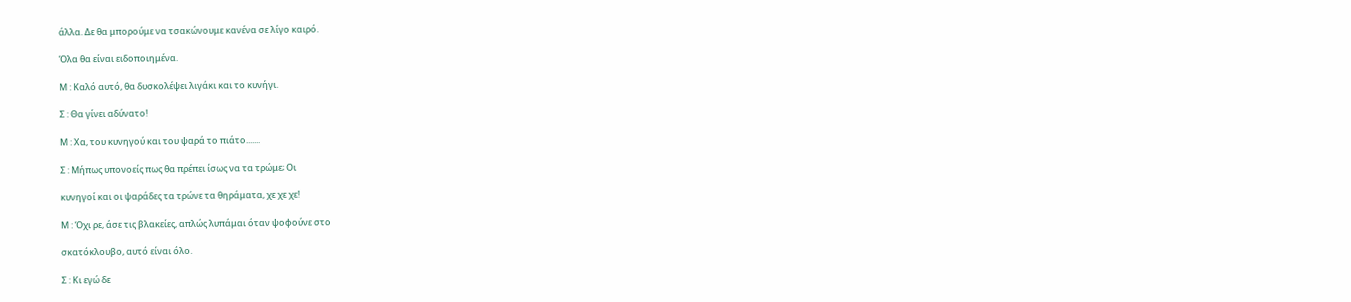άλλα. Δε θα μπορούμε να τσακώνουμε κανένα σε λίγο καιρό.

Όλα θα είναι ειδοποιημένα.

Μ : Καλό αυτό, θα δυσκολέψει λιγάκι και το κυνήγι.

Σ : Θα γίνει αδύνατο!

Μ : Χα, του κυνηγού και του ψαρά το πιάτο.......

Σ : Μήπως υπονοείς πως θα πρέπει ίσως να τα τρώμε; Οι

κυνηγοί και οι ψαράδες τα τρώνε τα θηράματα, χε χε χε!

Μ : Όχι ρε, άσε τις βλακείες, απλώς λυπάμαι όταν ψοφούνε στο

σκατόκλουβο, αυτό είναι όλο.

Σ : Κι εγώ δε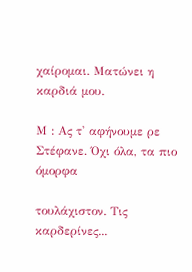χαίρομαι. Ματώνει η καρδιά μου.

Μ : Ας τ' αφήνουμε ρε Στέφανε. Όχι όλα, τα πιο όμορφα

τουλάχιστον. Τις καρδερίνες...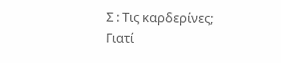Σ : Τις καρδερίνες; Γιατί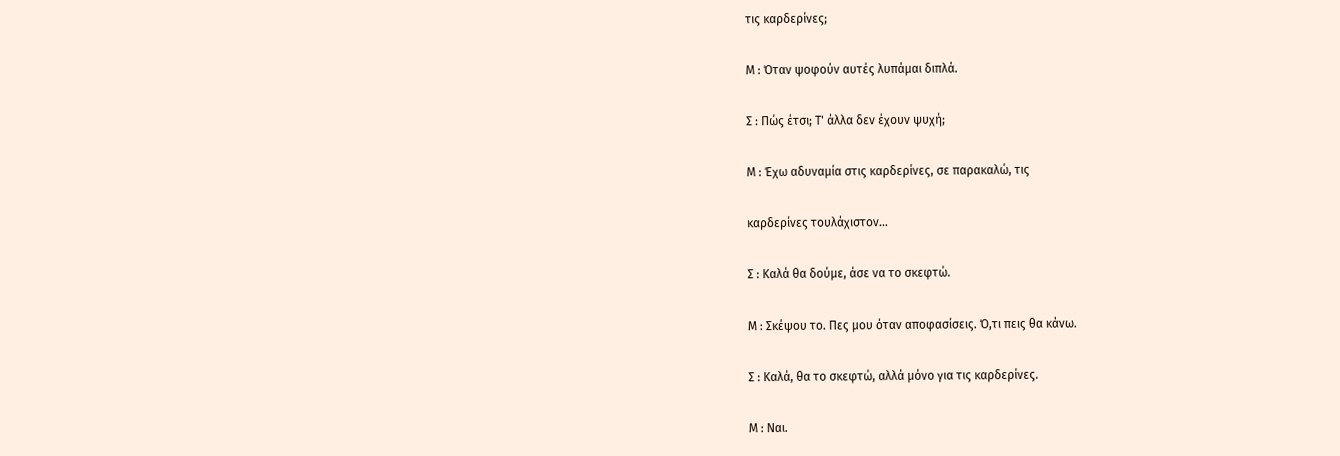τις καρδερίνες;

Μ : Όταν ψοφούν αυτές λυπάμαι διπλά.

Σ : Πώς έτσι; Τ' άλλα δεν έχουν ψυχή;

Μ : Έχω αδυναμία στις καρδερίνες, σε παρακαλώ, τις

καρδερίνες τουλάχιστον...

Σ : Καλά θα δούμε, άσε να το σκεφτώ.

Μ : Σκέψου το. Πες μου όταν αποφασίσεις. Ό,τι πεις θα κάνω.

Σ : Καλά, θα το σκεφτώ, αλλά μόνο για τις καρδερίνες.

Μ : Ναι.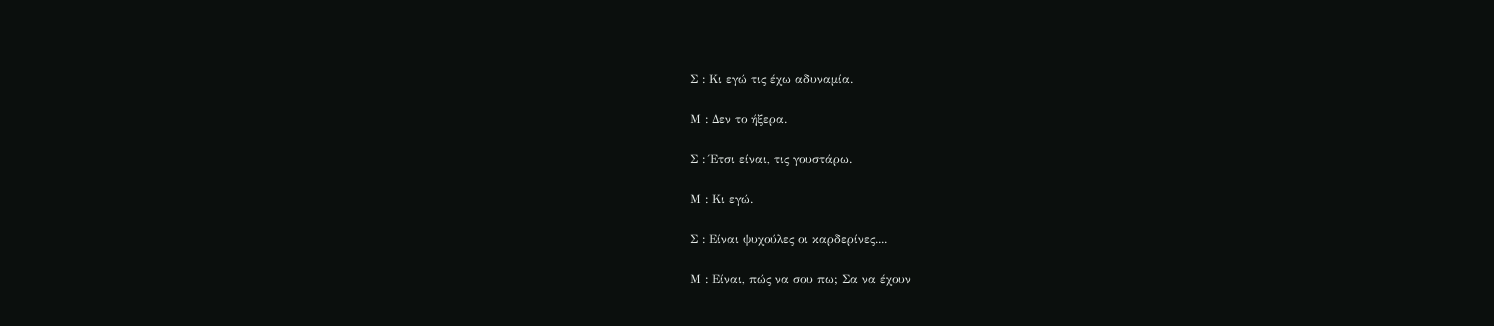Σ : Κι εγώ τις έχω αδυναμία.

Μ : Δεν το ήξερα.

Σ : Έτσι είναι, τις γουστάρω.

Μ : Κι εγώ.

Σ : Είναι ψυχούλες οι καρδερίνες....

Μ : Είναι, πώς να σου πω; Σα να έχουν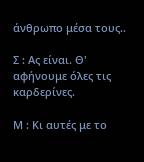άνθρωπο μέσα τους..

Σ : Ας είναι. Θ' αφήνουμε όλες τις καρδερίνες.

Μ : Κι αυτές με το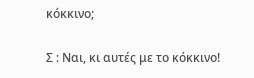κόκκινο;

Σ : Ναι, κι αυτές με το κόκκινο!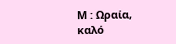Μ : Ωραία, καλό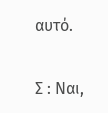αυτό.

Σ : Ναι,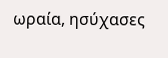ωραία, ησύχασες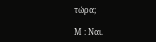τώρα;

Μ : Ναι.